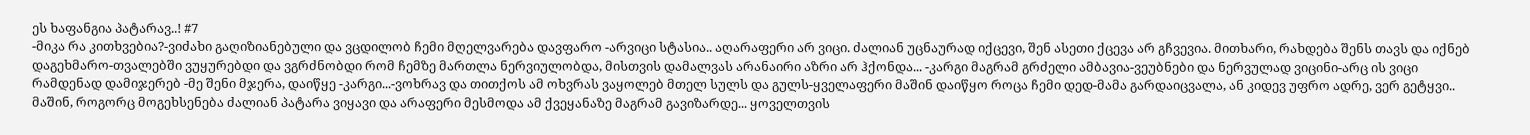ეს ხაფანგია პატარავ..! #7
-მიკა რა კითხვებია?-ვიძახი გაღიზიანებული და ვცდილობ ჩემი მღელვარება დავფარო -არვიცი სტასია.. აღარაფერი არ ვიცი. ძალიან უცნაურად იქცევი, შენ ასეთი ქცევა არ გჩვევია. მითხარი, რახდება შენს თავს და იქნებ დაგეხმარო-თვალებში ვუყურებდი და ვგრძნობდი რომ ჩემზე მართლა ნერვიულობდა, მისთვის დამალვას არანაირი აზრი არ ჰქონდა... -კარგი მაგრამ გრძელი ამბავია-ვეუბნები და ნერვულად ვიცინი-არც ის ვიცი რამდენად დამიჯერებ -მე შენი მჯერა, დაიწყე -კარგი...-ვოხრავ და თითქოს ამ ოხვრას ვაყოლებ მთელ სულს და გულს-ყველაფერი მაშინ დაიწყო როცა ჩემი დედ-მამა გარდაიცვალა, ან კიდევ უფრო ადრე, ვერ გეტყვი.. მაშინ, როგორც მოგეხსენება ძალიან პატარა ვიყავი და არაფერი მესმოდა ამ ქვეყანაზე მაგრამ გავიზარდე... ყოველთვის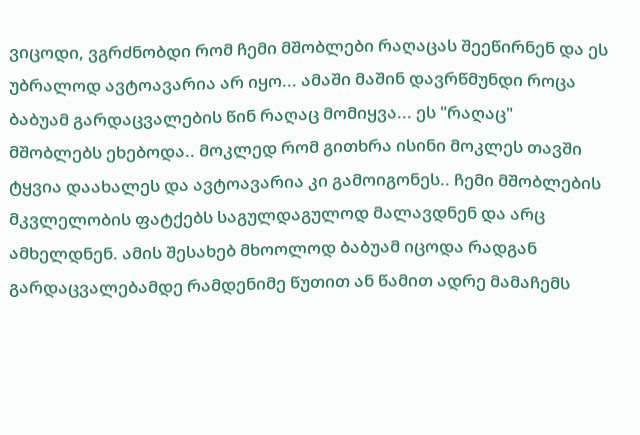ვიცოდი, ვგრძნობდი რომ ჩემი მშობლები რაღაცას შეეწირნენ და ეს უბრალოდ ავტოავარია არ იყო... ამაში მაშინ დავრწმუნდი როცა ბაბუამ გარდაცვალების წინ რაღაც მომიყვა... ეს "რაღაც" მშობლებს ეხებოდა.. მოკლედ რომ გითხრა ისინი მოკლეს თავში ტყვია დაახალეს და ავტოავარია კი გამოიგონეს.. ჩემი მშობლების მკვლელობის ფატქებს საგულდაგულოდ მალავდნენ და არც ამხელდნენ. ამის შესახებ მხოოლოდ ბაბუამ იცოდა რადგან გარდაცვალებამდე რამდენიმე წუთით ან წამით ადრე მამაჩემს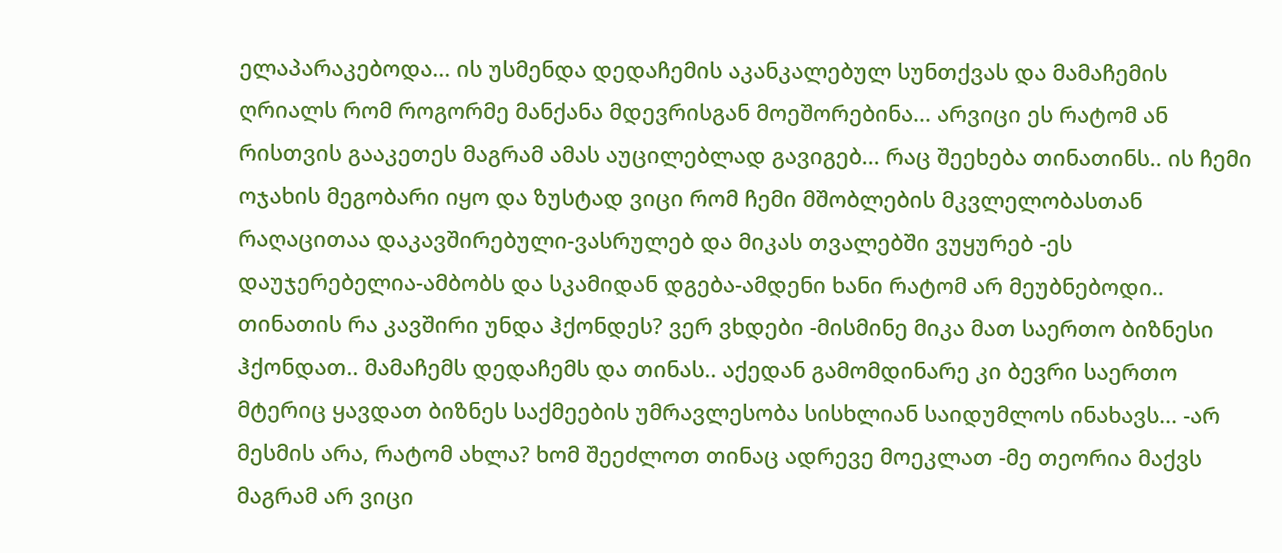ელაპარაკებოდა... ის უსმენდა დედაჩემის აკანკალებულ სუნთქვას და მამაჩემის ღრიალს რომ როგორმე მანქანა მდევრისგან მოეშორებინა... არვიცი ეს რატომ ან რისთვის გააკეთეს მაგრამ ამას აუცილებლად გავიგებ... რაც შეეხება თინათინს.. ის ჩემი ოჯახის მეგობარი იყო და ზუსტად ვიცი რომ ჩემი მშობლების მკვლელობასთან რაღაცითაა დაკავშირებული-ვასრულებ და მიკას თვალებში ვუყურებ -ეს დაუჯერებელია-ამბობს და სკამიდან დგება-ამდენი ხანი რატომ არ მეუბნებოდი.. თინათის რა კავშირი უნდა ჰქონდეს? ვერ ვხდები -მისმინე მიკა მათ საერთო ბიზნესი ჰქონდათ.. მამაჩემს დედაჩემს და თინას.. აქედან გამომდინარე კი ბევრი საერთო მტერიც ყავდათ ბიზნეს საქმეების უმრავლესობა სისხლიან საიდუმლოს ინახავს... -არ მესმის არა, რატომ ახლა? ხომ შეეძლოთ თინაც ადრევე მოეკლათ -მე თეორია მაქვს მაგრამ არ ვიცი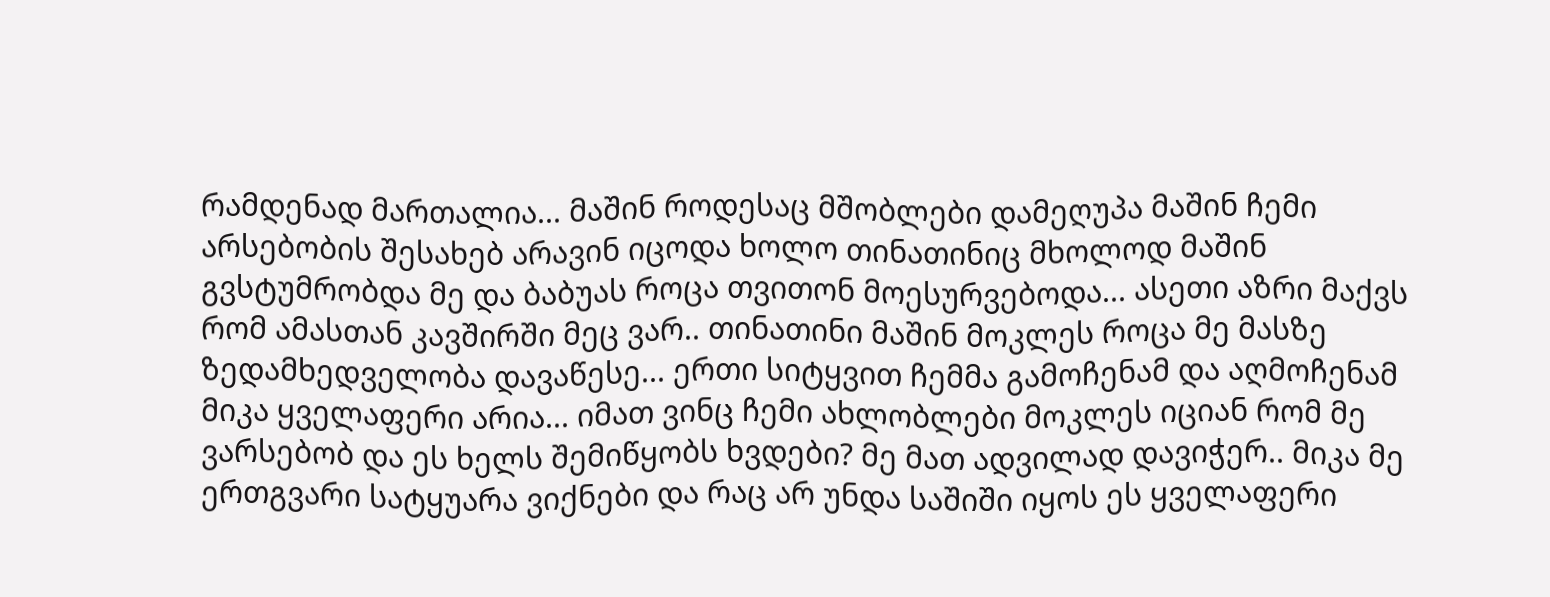რამდენად მართალია... მაშინ როდესაც მშობლები დამეღუპა მაშინ ჩემი არსებობის შესახებ არავინ იცოდა ხოლო თინათინიც მხოლოდ მაშინ გვსტუმრობდა მე და ბაბუას როცა თვითონ მოესურვებოდა... ასეთი აზრი მაქვს რომ ამასთან კავშირში მეც ვარ.. თინათინი მაშინ მოკლეს როცა მე მასზე ზედამხედველობა დავაწესე... ერთი სიტყვით ჩემმა გამოჩენამ და აღმოჩენამ მიკა ყველაფერი არია... იმათ ვინც ჩემი ახლობლები მოკლეს იციან რომ მე ვარსებობ და ეს ხელს შემიწყობს ხვდები? მე მათ ადვილად დავიჭერ.. მიკა მე ერთგვარი სატყუარა ვიქნები და რაც არ უნდა საშიში იყოს ეს ყველაფერი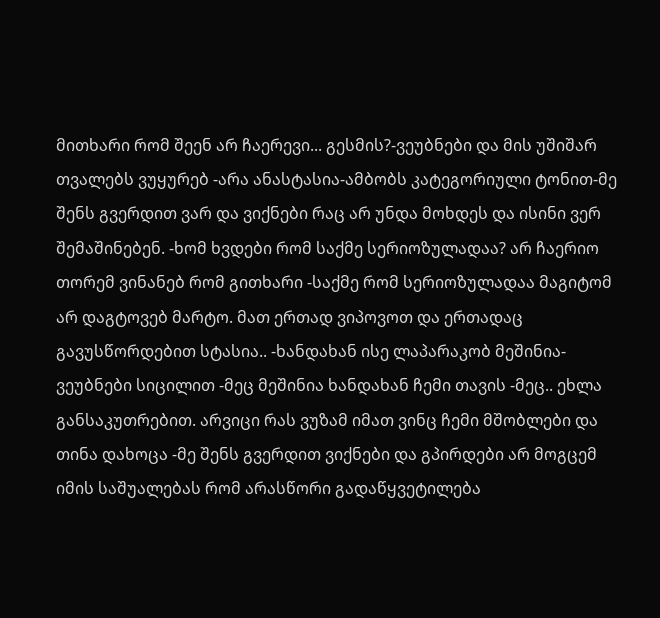მითხარი რომ შეენ არ ჩაერევი... გესმის?-ვეუბნები და მის უშიშარ თვალებს ვუყურებ -არა ანასტასია-ამბობს კატეგორიული ტონით-მე შენს გვერდით ვარ და ვიქნები რაც არ უნდა მოხდეს და ისინი ვერ შემაშინებენ. -ხომ ხვდები რომ საქმე სერიოზულადაა? არ ჩაერიო თორემ ვინანებ რომ გითხარი -საქმე რომ სერიოზულადაა მაგიტომ არ დაგტოვებ მარტო. მათ ერთად ვიპოვოთ და ერთადაც გავუსწორდებით სტასია.. -ხანდახან ისე ლაპარაკობ მეშინია-ვეუბნები სიცილით -მეც მეშინია ხანდახან ჩემი თავის -მეც.. ეხლა განსაკუთრებით. არვიცი რას ვუზამ იმათ ვინც ჩემი მშობლები და თინა დახოცა -მე შენს გვერდით ვიქნები და გპირდები არ მოგცემ იმის საშუალებას რომ არასწორი გადაწყვეტილება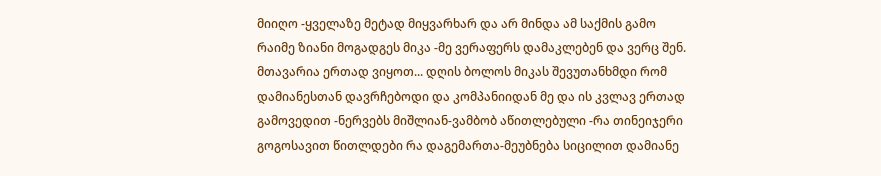მიიღო -ყველაზე მეტად მიყვარხარ და არ მინდა ამ საქმის გამო რაიმე ზიანი მოგადგეს მიკა -მე ვერაფერს დამაკლებენ და ვერც შენ. მთავარია ერთად ვიყოთ... დღის ბოლოს მიკას შევუთანხმდი რომ დამიანესთან დავრჩებოდი და კომპანიიდან მე და ის კვლავ ერთად გამოვედით -ნერვებს მიშლიან-ვამბობ აწითლებული -რა თინეიჯერი გოგოსავით წითლდები რა დაგემართა-მეუბნება სიცილით დამიანე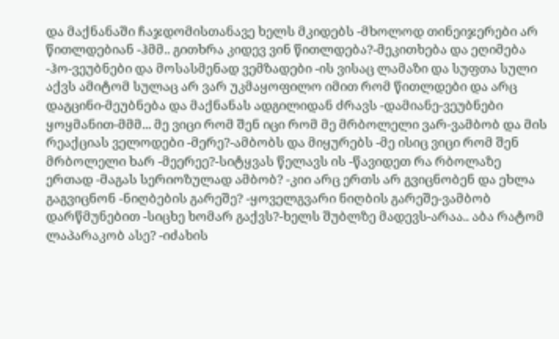და მაქნანაში ჩაჯდომისთანავე ხელს მკიდებს -მხოლოდ თინეიჯერები არ წითლდებიან -ჰმმ.. გითხრა კიდევ ვინ წითლდება?-მეკითხება და ეღიმება -ჰო-ვეუბნები და მოსასმენად ვემზადები -ის ვისაც ლამაზი და სუფთა სული აქვს ამიტომ სულაც არ ვარ უკმაყოფილო იმით რომ წითლდები და არც დაგცინი-მეუბნება და მაქნანას ადგილიდან ძრავს -დამიანე-ვეუბნები ყოყმანით-მმმ... მე ვიცი რომ შენ იცი რომ მე მრბოლელი ვარ-ვამბობ და მის რეაქციას ველოდები -მერე?-ამბობს და მიყურებს -მე ისიც ვიცი რომ შენ მრბოლელი ხარ -მეერეე?-სიტყვას წელავს ის -წავიდეთ რა რბოლაზე ერთად -მაგას სერიოზულად ამბობ? -კიი არც ერთს არ გვიცნობენ და ეხლა გაგვიცნონ -ნიღბების გარეშე? -ყოველგვარი ნიღბის გარეშე-ვამბობ დარწმუნებით -სიცხე ხომარ გაქვს?-ხელს შუბლზე მადევს-არაა.. აბა რატომ ლაპარაკობ ასე? -იძახის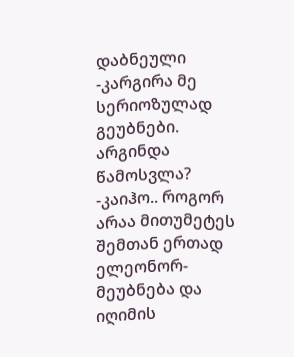დაბნეული -კარგირა მე სერიოზულად გეუბნები. არგინდა წამოსვლა? -კაიჰო.. როგორ არაა მითუმეტეს შემთან ერთად ელეონორ-მეუბნება და იღიმის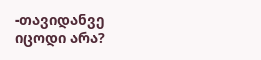-თავიდანვე იცოდი არა?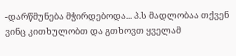-დარწმუნება მჭირდებოდა... პ.ს მადლობაა თქვენ ვინც კითხულობთ და გთხოვთ ყველამ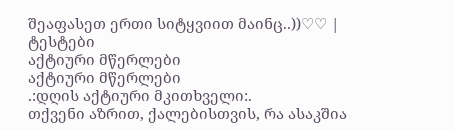შეაფასეთ ერთი სიტყვიით მაინც..))♡♡ |
ტესტები
აქტიური მწერლები
აქტიური მწერლები
.:დღის აქტიური მკითხველი:.
თქვენი აზრით, ქალებისთვის, რა ასაკშია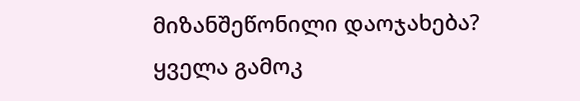მიზანშეწონილი დაოჯახება?
ყველა გამოკ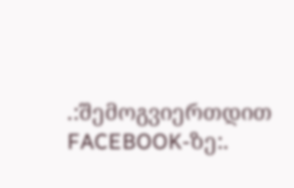.:შემოგვიერთდით FACEBOOK-ზე:.